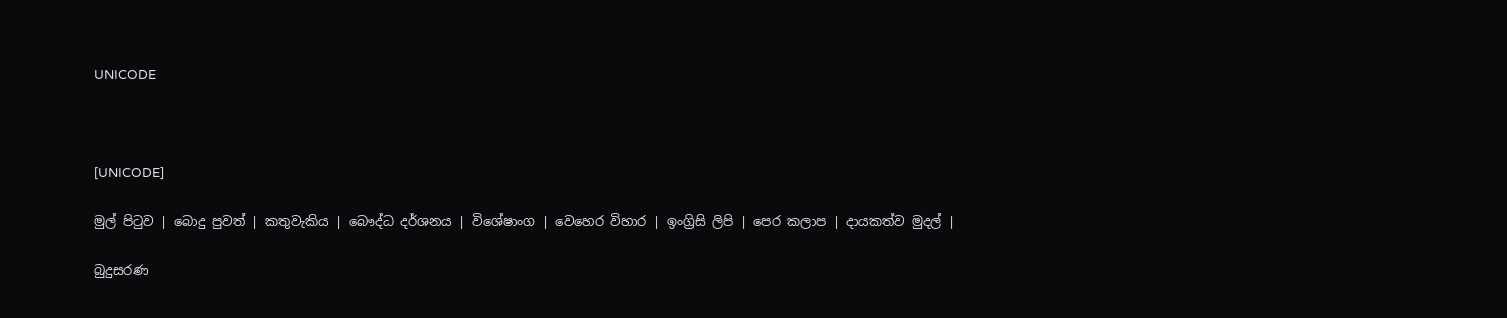UNICODE



[UNICODE]

මුල් පිටුව | බොදු පුවත් | කතුවැකිය | බෞද්ධ දර්ශනය | විශේෂාංග | වෙහෙර විහාර | ඉංග්‍රිසි ලිපි | පෙර කලාප | දායකත්ව මුදල් |

බුදුසරණ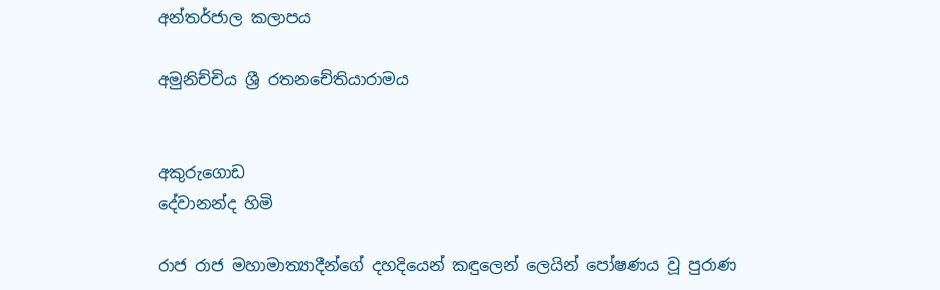අන්තර්ජාල කලාපය

අමුනිච්චිය ශ්‍රී රතනචේතියාරාමය


අකුරුගොඩ
දේවානන්ද හිමි

රාජ රාජ මහාමාත්‍යාදීන්ගේ දහදියෙන් කඳුලෙන් ලෙයින් පෝෂණය වූ පුරාණ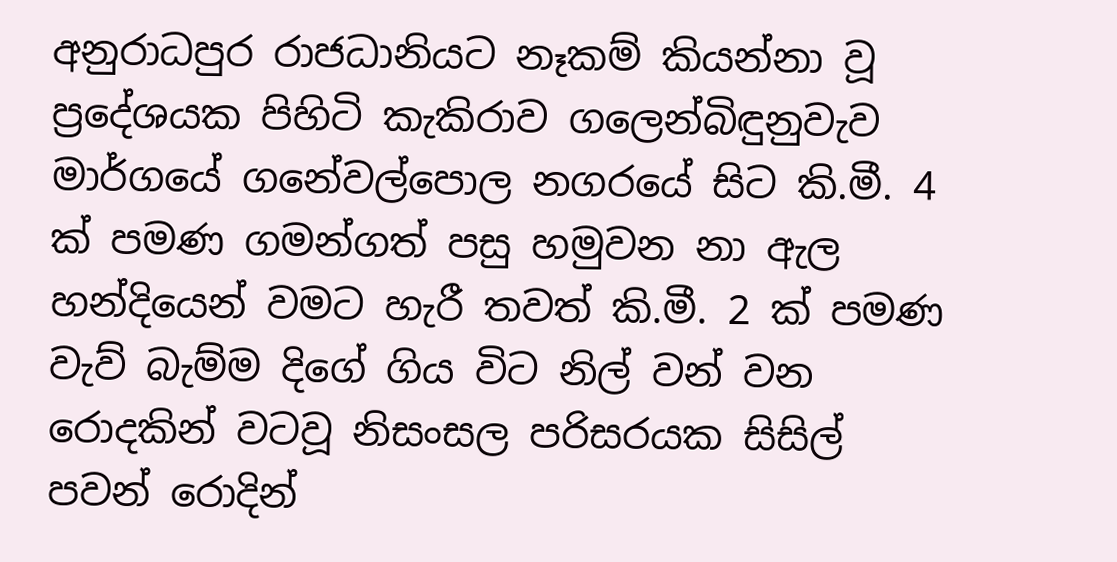අනුරාධපුර රාජධානියට නෑකම් කියන්නා වූ ප්‍රදේශයක පිහිටි කැකිරාව ගලෙන්බිඳුනුවැව මාර්ගයේ ගනේවල්පොල නගරයේ සිට කි.මී. 4 ක් පමණ ගමන්ගත් පසු හමුවන නා ඇල හන්දියෙන් වමට හැරී තවත් කි.මී. 2 ක් පමණ වැව් බැම්ම දිගේ ගිය විට නිල් වන් වන රොදකින් වටවූ නිසංසල පරිසරයක සිසිල් පවන් රොදින්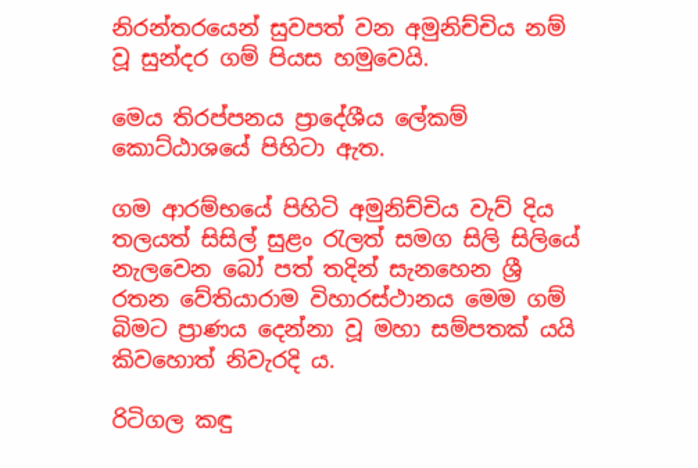නිරන්තරයෙන් සුවපත් වන අමුනිච්චිය නම් වූ සුන්දර ගම් පියස හමුවෙයි.

මෙය තිරප්පනය ප්‍රාදේශීය ලේකම් කොට්ඨාශයේ පිහිටා ඇත.

ගම ආරම්භයේ පිහිටි අමුනිච්චිය වැව් දිය තලයත් සිසිල් සුළං රැලත් සමග සිලි සිලියේ නැලවෙන බෝ පත් තදින් සැනහෙන ශ්‍රී රතන වේතියාරාම විහාරස්ථානය මෙම ගම් බිමට ප්‍රාණය දෙන්නා වූ මහා සම්පතක් යයි කිවහොත් නිවැරදි ය.

රිටිගල කඳු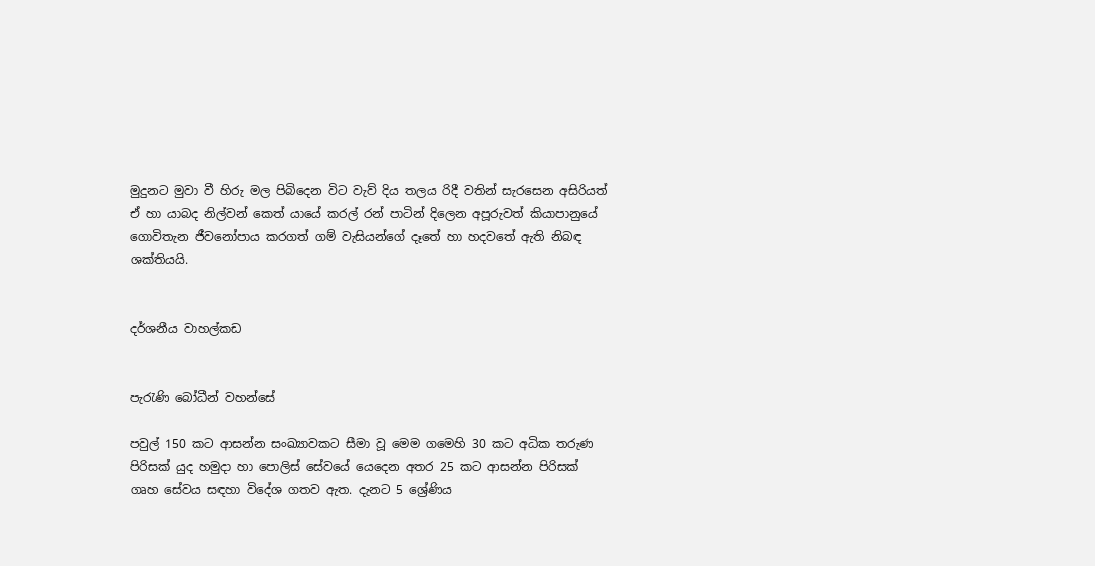මුදුනට මුවා වී හිරු මල පිබිදෙන විට වැව් දිය තලය රිදී වතින් සැරසෙන අසිරියත් ඒ හා යාබද නිල්වන් කෙත් යායේ කරල් රන් පාටින් දිලෙන අපූරුවත් කියාපානුයේ ගොවිතැන ජීවනෝපාය කරගත් ගම් වැසියන්ගේ දෑතේ හා හදවතේ ඇති නිබඳ ශක්තියයි.


දර්ශනීය වාහල්කඩ


පැරැණි බෝධීන් වහන්සේ

පවුල් 150 කට ආසන්න සංඛ්‍යාවකට සීමා වූ මෙම ගමෙහි 30 කට අධික තරුණ පිරිසක් යුද හමුදා හා පොලිස් සේවයේ යෙදෙන අතර 25 කට ආසන්න පිරිසක් ගෘහ සේවය සඳහා විදේශ ගතව ඇත. දැනට 5 ශ්‍රේණිය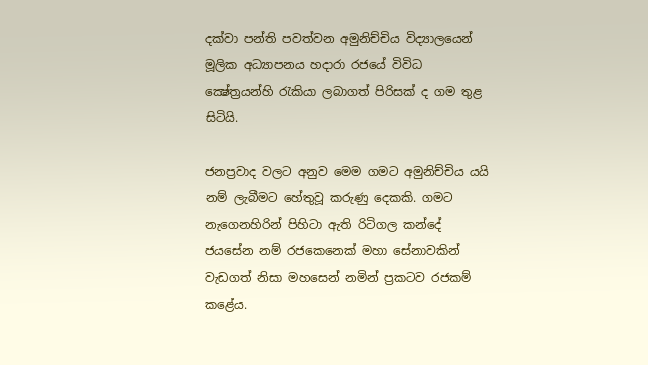දක්වා පන්ති පවත්වන අමුනිච්චිය විද්‍යාලයෙන් මූලික අධ්‍යාපනය හදාරා රජයේ විවිධ ක්‍ෂේත්‍රයන්හි රැකියා ලබාගත් පිරිසක් ද ගම තුළ සිටියි.

ජනප්‍රවාද වලට අනුව මෙම ගමට අමුනිච්චිය යයි නම් ලැබීමට හේතුවූ කරුණු දෙකකි. ගමට නැගෙනහිරින් පිහිටා ඇති රිටිගල කන්දේ ජයසේන නම් රජකෙනෙක් මහා සේනාවකින් වැඩගත් නිසා මහසෙන් නමින් ප්‍රකටව රජකම් කළේය.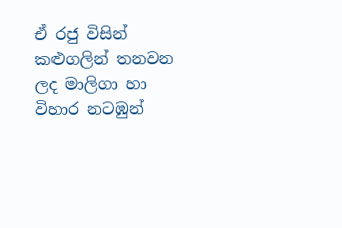ඒ රජු විසින් කළුගලින් තනවන ලද මාලිගා හා විහාර නටඹුන්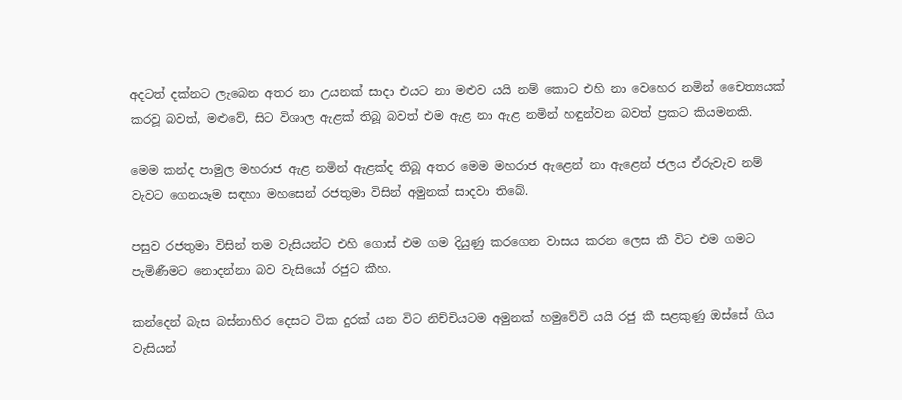අදටත් දක්නට ලැබෙන අතර නා උයනක් සාදා එයට නා මළුව යයි නම් කොට එහි නා වෙහෙර නමින් චෛත්‍යයක් කරවූ බවත්, මළුවේ, සිට විශාල ඇළක් තිබූ බවත් එම ඇළ නා ඇළ නමින් හඳුන්වන බවත් ප්‍රකට කියමනකි.

මෙම කන්ද පාමුල මහරාජ ඇළ නමින් ඇළක්ද තිබූ අතර මෙම මහරාජ ඇළෙන් නා ඇළෙන් ජලය ඒරුවැව නම් වැවට ගෙනයෑම සඳහා මහසෙන් රජතුමා විසින් අමුනක් සාදවා තිබේ.

පසුව රජතුමා විසින් තම වැසියන්ට එහි ගොස් එම ගම දියුණු කරගෙන වාසය කරන ලෙස කී විට එම ගමට පැමිණීමට නොදන්නා බව වැසියෝ රජුට කීහ.

කන්දෙන් බැස බස්නාහිර දෙසට ටික දුරක් යන විට නිච්චියටම අමුනක් හමුවේවි යයි රජු කී සළකුණු ඔස්සේ ගිය වැසියන්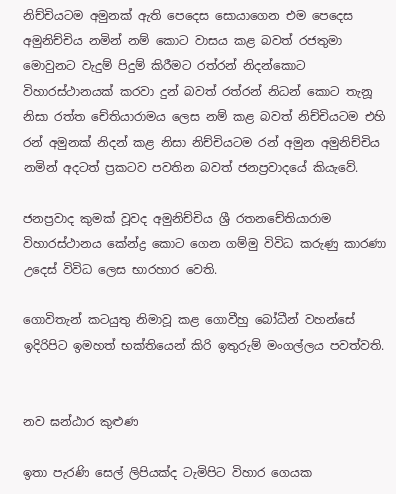නිච්චියටම අමුනක් ඇති පෙදෙස සොයාගෙන එම පෙදෙස අමුනිච්චිය නමින් නම් කොට වාසය කළ බවත් රජතුමා මොවුනට වැදුම් පිදුම් කිරීමට රත්රන් නිදන්කොට විහාරස්ථානයක් කරවා දුන් බවත් රත්රන් නිධන් කොට තැනූ නිසා රත්ත චේතියාරාමය ලෙස නම් කළ බවත් නිච්චියටම එහි රන් අමුනක් නිදන් කළ නිසා නිච්චියටම රන් අමුන අමුනිච්චිය නමින් අදටත් ප්‍රකටව පවතින බවත් ජනප්‍රවාදයේ කියැවේ.

ජනප්‍රවාද කුමක් වූවද අමුනිච්චිය ශ්‍රී රතනචේතියාරාම විහාරස්ථානය කේන්ද්‍ර කොට ගෙන ගම්මු විවිධ කරුණු කාරණා උදෙස් විවිධ ලෙස භාරහාර වෙති.

ගොවිතැන් කටයුතු නිමාවූ කළ ගොවීහු බෝධීන් වහන්සේ ඉදිරිපිට ඉමහත් භක්තියෙන් කිරි ඉතුරුම් මංගල්ලය පවත්වති.


නව ඝන්ඨාර කුළුණ

ඉතා පැරණි සෙල් ලිපියක්ද ටැමිපිට විහාර ගෙයක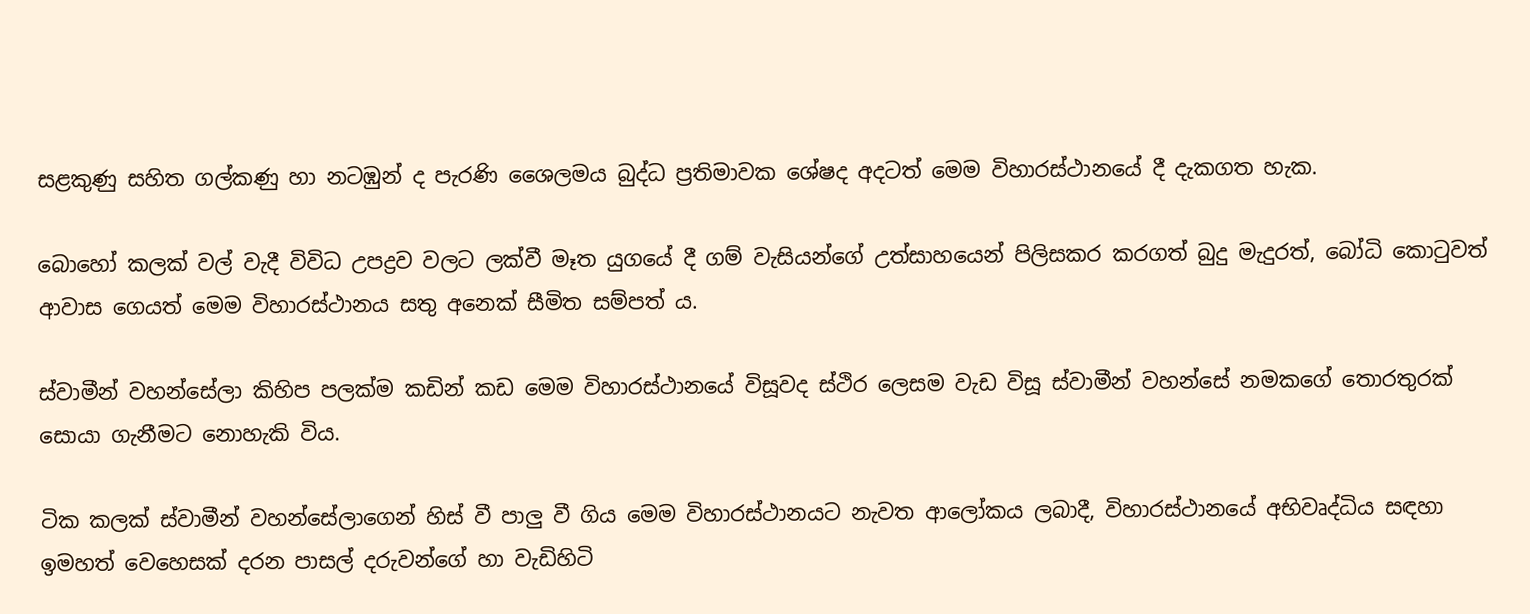සළකුණු සහිත ගල්කණු හා නටඹුන් ද පැරණි ශෛලමය බුද්ධ ප්‍රතිමාවක ශේෂද අදටත් මෙම විහාරස්ථානයේ දී දැකගත හැක.

බොහෝ කලක් වල් වැදී විවිධ උපද්‍රව වලට ලක්වී මෑත යුගයේ දී ගම් වැසියන්ගේ උත්සාහයෙන් පිලිසකර කරගත් බුදු මැදුරත්, බෝධි කොටුවත් ආවාස ගෙයත් මෙම විහාරස්ථානය සතු අනෙක් සීමිත සම්පත් ය.

ස්වාමීන් වහන්සේලා කිහිප පලක්ම කඩින් කඩ මෙම විහාරස්ථානයේ විසූවද ස්ථිර ලෙසම වැඩ විසූ ස්වාමීන් වහන්සේ නමකගේ තොරතුරක් සොයා ගැනීමට නොහැකි විය.

ටික කලක් ස්වාමීන් වහන්සේලාගෙන් හිස් වී පාලු වී ගිය මෙම විහාරස්ථානයට නැවත ආලෝකය ලබාදී, විහාරස්ථානයේ අභිවෘද්ධිය සඳහා ඉමහත් වෙහෙසක් දරන පාසල් දරුවන්ගේ හා වැඩිහිටි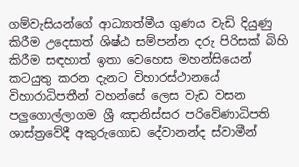ගම්වැසියන්ගේ ආධ්‍යාත්මීය ගුණය වැඩි දියුණු කිරීම උදෙසාත් ශිෂ්ඨ සම්පන්න දරු පිරිසක් බිහි කිරීම සඳහාත් ඉතා වෙහෙස මහන්සියෙන් කටයුතු කරන දැනට විහාරස්ථානයේ විහාරාධිපතීන් වහන්සේ ලෙස වැඩ වසන පලුගොල්ලාගම ශ්‍රී ඤානිස්සර පරිවේණාධිපති ශාස්ත්‍රවේදී අකුරුගොඩ දේවානන්ද ස්වාමීන්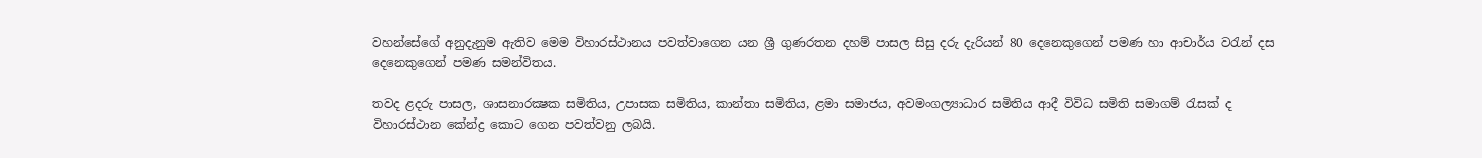වහන්සේගේ අනුදැනුම ඇතිව මෙම විහාරස්ථානය පවත්වාගෙන යන ශ්‍රී ගුණරතන දහම් පාසල සිසු දරු දැරියන් 80 දෙනෙකුගෙන් පමණ හා ආචාර්ය වරැන් දස දෙනෙකුගෙන් පමණ සමන්විතය.

තවද ළදරු පාසල, ශාසනාරක්‍ෂක සමිතිය, උපාසක සමිතිය, කාන්තා සමිතිය, ළමා සමාජය, අවමංගල්‍යාධාර සමිතිය ආදී විවිධ සමිති සමාගම් රැසක් ද විහාරස්ථාන කේන්ද්‍ර කොට ගෙන පවත්වනු ලබයි.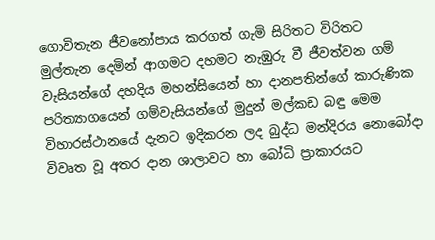ගොවිතැන ජීවනෝපාය කරගත් ගැමි සිරිතට විරිතට මුල්තැන දෙමින් ආගමට දහමට නැඹුරු වී ජීවත්වන ගම් වැසියන්ගේ දහදිය මහන්සියෙන් හා දානපතින්ගේ කාරුණික පරිත්‍යාගයෙන් ගම්වැසියන්ගේ මුදුන් මල්කඩ බඳු මෙම විහාරස්ථානයේ දැනට ඉදිකරන ලද බුද්ධ මන්දිරය නොබෝදා විවෘත වූ අතර දාන ශාලාවට හා බෝධි ප්‍රාකාරයට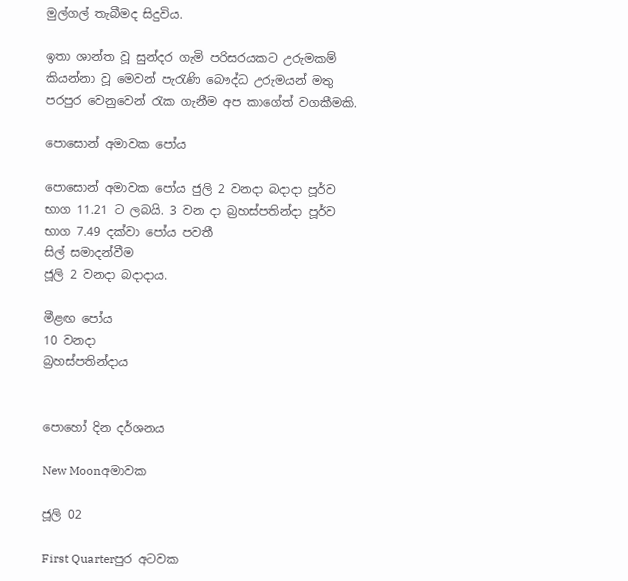මුල්ගල් තැබීමද සිදුවිය.

ඉතා ශාන්ත වූ සුන්දර ගැමි පරිසරයකට උරුමකම් කියන්නා වූ මෙවන් පැරැණි බෞද්ධ උරුමයන් මතු පරපුර වෙනුවෙන් රැක ගැනීම අප කාගේත් වගකීමකි.

පොසොන් අමාවක පෝය

පොසොන් අමාවක පෝය ජුලි 2 වනදා බදාදා පූර්ව භාග 11.21 ට ලබයි. 3 වන දා බ්‍රහස්පතින්දා පූර්ව භාග 7.49 දක්වා පෝය පවතී
සිල් සමාදන්වීම
ජූලි 2 වනදා බදාදාය.

මීළඟ පෝය
10 වනදා
බ්‍රහස්පතින්දාය


පොහෝ දින දර්ශනය

New Moonඅමාවක

ජූලි 02

First Quarterපුර අටවක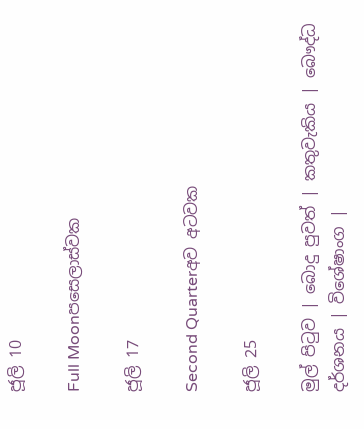ජූලි 10

Full Moonපසෙලාස්වක

ජූලි 17

Second Quarterඅව අටවක

ජූලි 25

මුල් පිටුව | බොදු පුවත් | කතුවැකිය | බෞද්ධ දර්ශනය | විශේෂාංග |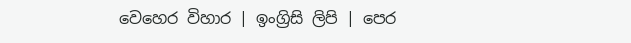වෙහෙර විහාර | ඉංග්‍රිසි ලිපි | පෙර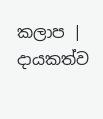කලාප | දායකත්ව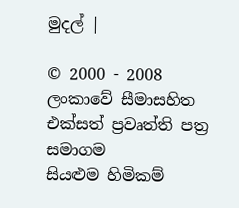මුදල් |

© 2000 - 2008 ලංකාවේ සීමාසහිත එක්සත් ප්‍රවෘත්ති පත්‍ර සමාගම
සියළුම හිමිකම්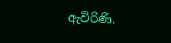ඇවිරිණි.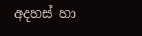අදහස් හා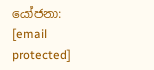යෝජනා: [email protected]